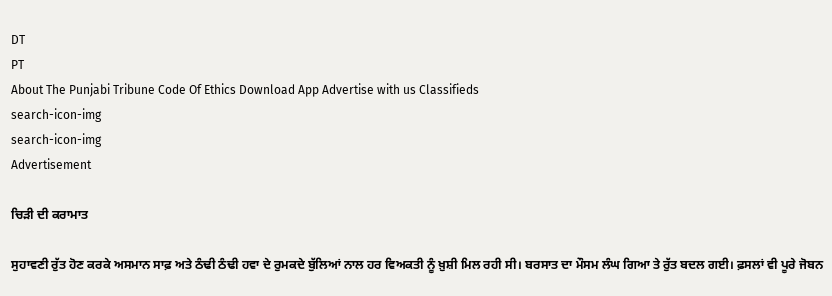DT
PT
About The Punjabi Tribune Code Of Ethics Download App Advertise with us Classifieds
search-icon-img
search-icon-img
Advertisement

ਚਿੜੀ ਦੀ ਕਰਾਮਾਤ

ਸੁਹਾਵਣੀ ਰੁੱਤ ਹੋਣ ਕਰਕੇ ਅਸਮਾਨ ਸਾਫ਼ ਅਤੇ ਠੰਢੀ ਠੰਢੀ ਹਵਾ ਦੇ ਰੁਮਕਦੇ ਬੁੱਲਿਆਂ ਨਾਲ ਹਰ ਵਿਅਕਤੀ ਨੂੰ ਖ਼ੁਸ਼ੀ ਮਿਲ ਰਹੀ ਸੀ। ਬਰਸਾਤ ਦਾ ਮੌਸਮ ਲੰਘ ਗਿਆ ਤੇ ਰੁੱਤ ਬਦਲ ਗਈ। ਫ਼ਸਲਾਂ ਵੀ ਪੂਰੇ ਜੋਬਨ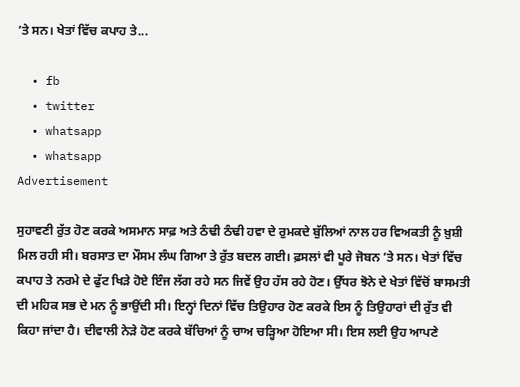’ਤੇ ਸਨ। ਖੇਤਾਂ ਵਿੱਚ ਕਪਾਹ ਤੇ...

  • fb
  • twitter
  • whatsapp
  • whatsapp
Advertisement

ਸੁਹਾਵਣੀ ਰੁੱਤ ਹੋਣ ਕਰਕੇ ਅਸਮਾਨ ਸਾਫ਼ ਅਤੇ ਠੰਢੀ ਠੰਢੀ ਹਵਾ ਦੇ ਰੁਮਕਦੇ ਬੁੱਲਿਆਂ ਨਾਲ ਹਰ ਵਿਅਕਤੀ ਨੂੰ ਖ਼ੁਸ਼ੀ ਮਿਲ ਰਹੀ ਸੀ। ਬਰਸਾਤ ਦਾ ਮੌਸਮ ਲੰਘ ਗਿਆ ਤੇ ਰੁੱਤ ਬਦਲ ਗਈ। ਫ਼ਸਲਾਂ ਵੀ ਪੂਰੇ ਜੋਬਨ ’ਤੇ ਸਨ। ਖੇਤਾਂ ਵਿੱਚ ਕਪਾਹ ਤੇ ਨਰਮੇ ਦੇ ਫੁੱਟ ਖਿੜੇ ਹੋਏ ਇੰਜ ਲੱਗ ਰਹੇ ਸਨ ਜਿਵੇਂ ਉਹ ਹੱਸ ਰਹੇ ਹੋਣ। ਉੱਧਰ ਝੋਨੇ ਦੇ ਖੇਤਾਂ ਵਿੱਚੋਂ ਬਾਸਮਤੀ ਦੀ ਮਹਿਕ ਸਭ ਦੇ ਮਨ ਨੂੰ ਭਾਉਂਦੀ ਸੀ। ਇਨ੍ਹਾਂ ਦਿਨਾਂ ਵਿੱਚ ਤਿਉਹਾਰ ਹੋਣ ਕਰਕੇ ਇਸ ਨੂੰ ਤਿਉਹਾਰਾਂ ਦੀ ਰੁੱਤ ਵੀ ਕਿਹਾ ਜਾਂਦਾ ਹੈ। ਦੀਵਾਲੀ ਨੇੜੇ ਹੋਣ ਕਰਕੇ ਬੱਚਿਆਂ ਨੂੰ ਚਾਅ ਚੜ੍ਹਿਆ ਹੋਇਆ ਸੀ। ਇਸ ਲਈ ਉਹ ਆਪਣੇ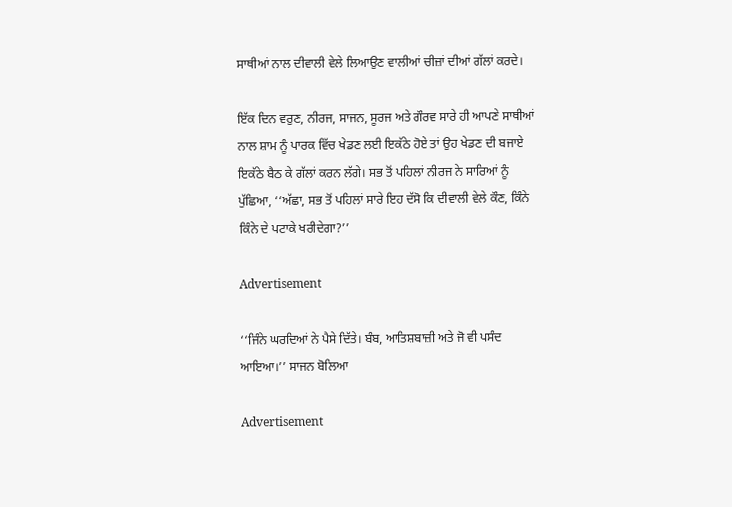ਸਾਥੀਆਂ ਨਾਲ ਦੀਵਾਲੀ ਵੇਲੇ ਲਿਆਉਣ ਵਾਲੀਆਂ ਚੀਜ਼ਾਂ ਦੀਆਂ ਗੱਲਾਂ ਕਰਦੇ।

ਇੱਕ ਦਿਨ ਵਰੁਣ, ਨੀਰਜ, ਸਾਜਨ, ਸੂਰਜ ਅਤੇ ਗੌਰਵ ਸਾਰੇ ਹੀ ਆਪਣੇ ਸਾਥੀਆਂ ਨਾਲ ਸ਼ਾਮ ਨੂੰ ਪਾਰਕ ਵਿੱਚ ਖੇਡਣ ਲਈ ਇਕੱਠੇ ਹੋਏ ਤਾਂ ਉਹ ਖੇਡਣ ਦੀ ਬਜਾਏ ਇਕੱਠੇ ਬੈਠ ਕੇ ਗੱਲਾਂ ਕਰਨ ਲੱਗੇ। ਸਭ ਤੋਂ ਪਹਿਲਾਂ ਨੀਰਜ ਨੇ ਸਾਰਿਆਂ ਨੂੰ ਪੁੱਛਿਆ, ‘‘ਅੱਛਾ, ਸਭ ਤੋਂ ਪਹਿਲਾਂ ਸਾਰੇ ਇਹ ਦੱਸੋ ਕਿ ਦੀਵਾਲੀ ਵੇਲੇ ਕੌਣ, ਕਿੰਨੇ ਕਿੰਨੇ ਦੇ ਪਟਾਕੇ ਖਰੀਦੇਗਾ?’’

Advertisement

‘‘ਜਿੰਨੇ ਘਰਦਿਆਂ ਨੇ ਪੈਸੇ ਦਿੱਤੇ। ਬੰਬ, ਆਤਿਸ਼ਬਾਜ਼ੀ ਅਤੇ ਜੋ ਵੀ ਪਸੰਦ ਆਇਆ।’’ ਸਾਜਨ ਬੋਲਿਆ

Advertisement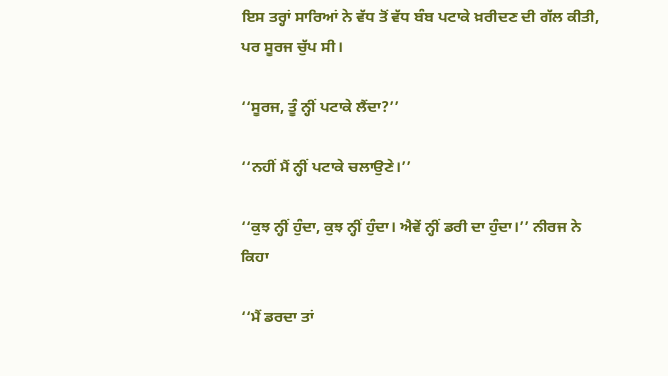ਇਸ ਤਰ੍ਹਾਂ ਸਾਰਿਆਂ ਨੇ ਵੱਧ ਤੋਂ ਵੱਧ ਬੰਬ ਪਟਾਕੇ ਖ਼ਰੀਦਣ ਦੀ ਗੱਲ ਕੀਤੀ, ਪਰ ਸੂਰਜ ਚੁੱਪ ਸੀ।

‘‘ਸੂਰਜ, ਤੂੰ ਨ੍ਹੀਂ ਪਟਾਕੇ ਲੈਂਦਾ?’’

‘‘ਨਹੀਂ ਮੈਂ ਨ੍ਹੀਂ ਪਟਾਕੇ ਚਲਾਉਣੇ।’’

‘‘ਕੁਝ ਨ੍ਹੀਂ ਹੁੰਦਾ, ਕੁਝ ਨ੍ਹੀਂ ਹੁੰਦਾ। ਐਵੇਂ ਨ੍ਹੀਂ ਡਰੀ ਦਾ ਹੁੰਦਾ।’’ ਨੀਰਜ ਨੇ ਕਿਹਾ

‘‘ਮੈਂ ਡਰਦਾ ਤਾਂ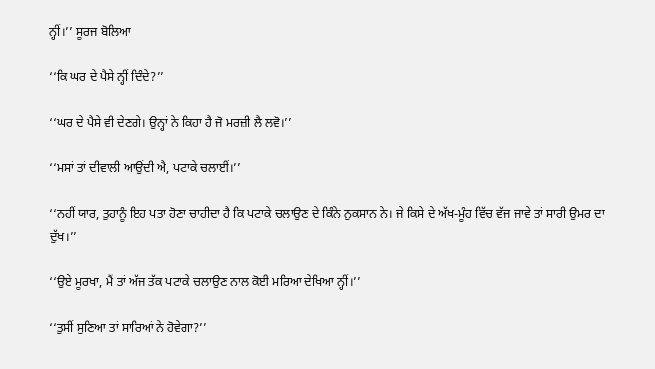ਨ੍ਹੀਂ।’’ ਸੂਰਜ ਬੋਲਿਆ

‘‘ਕਿ ਘਰ ਦੇ ਪੈਸੇ ਨ੍ਹੀਂ ਦਿੰਦੇ?’’

‘‘ਘਰ ਦੇ ਪੈਸੇ ਵੀ ਦੇਣਗੇ। ਉਨ੍ਹਾਂ ਨੇ ਕਿਹਾ ਹੈ ਜੋ ਮਰਜ਼ੀ ਲੈ ਲਵੋ।’’

‘‘ਮਸਾਂ ਤਾਂ ਦੀਵਾਲੀ ਆਉਂਦੀ ਐ, ਪਟਾਕੇ ਚਲਾਈਂ।’’

‘‘ਨਹੀਂ ਯਾਰ, ਤੁਹਾਨੂੰ ਇਹ ਪਤਾ ਹੋਣਾ ਚਾਹੀਦਾ ਹੈ ਕਿ ਪਟਾਕੇ ਚਲਾਉਣ ਦੇ ਕਿੰਨੇ ਨੁਕਸਾਨ ਨੇ। ਜੇ ਕਿਸੇ ਦੇ ਅੱਖ-ਮੂੰਹ ਵਿੱਚ ਵੱਜ ਜਾਵੇ ਤਾਂ ਸਾਰੀ ਉਮਰ ਦਾ ਦੁੱਖ।’’

‘‘ਉਏ ਮੂਰਖਾ, ਮੈਂ ਤਾਂ ਅੱਜ ਤੱਕ ਪਟਾਕੇ ਚਲਾਉਣ ਨਾਲ ਕੋਈ ਮਰਿਆ ਦੇਖਿਆ ਨ੍ਹੀਂ।’’

‘‘ਤੁਸੀਂ ਸੁਣਿਆ ਤਾਂ ਸਾਰਿਆਂ ਨੇ ਹੋਵੇਗਾ?’’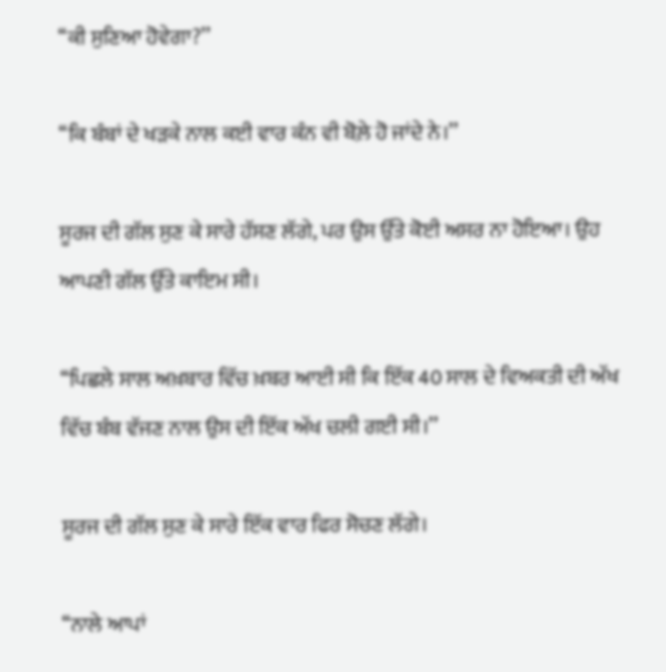‘‘ਕੀ ਸੁਣਿਆ ਹੋਵੇਗਾ?’’

‘‘ਕਿ ਬੰਬਾਂ ਦੇ ਖੜਕੇ ਨਾਲ ਕਈ ਵਾਰ ਕੰਨ ਵੀ ਬੋਲ਼ੇ ਹੋ ਜਾਂਦੇ ਨੇ।’’

ਸੂਰਜ ਦੀ ਗੱਲ ਸੁਣ ਕੇ ਸਾਰੇ ਹੱਸਣ ਲੱਗੇ, ਪਰ ਉਸ ਉੱਤੇ ਕੋਈ ਅਸਰ ਨਾ ਹੋਇਆ। ਉਹ ਆਪਣੀ ਗੱਲ ਉੱਤੇ ਕਾਇਮ ਸੀ।

‘‘ਪਿਛਲੇ ਸਾਲ ਅਖ਼ਬਾਰ ਵਿੱਚ ਖ਼ਬਰ ਆਈ ਸੀ ਕਿ ਇੱਕ 40 ਸਾਲ ਦੇ ਵਿਅਕਤੀ ਦੀ ਅੱਖ ਵਿੱਚ ਬੰਬ ਵੱਜਣ ਨਾਲ ਉਸ ਦੀ ਇੱਕ ਅੱਖ ਚਲੀ ਗਈ ਸੀ।’’

ਸੂਰਜ ਦੀ ਗੱਲ ਸੁਣ ਕੇ ਸਾਰੇ ਇੱਕ ਵਾਰ ਫਿਰ ਸੋਚਣ ਲੱਗੇ।

‘‘ਨਾਲੇ ਆਪਾਂ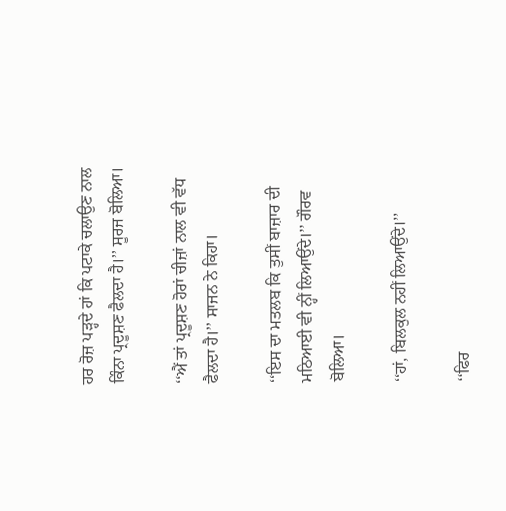ਹਰ ਰੋਜ਼ ਪੜ੍ਹਦੇ ਹਾਂ ਕਿ ਪਟਾਕੇ ਚਲਾਉਣ ਨਾਲ ਕਿੰਨਾ ਪ੍ਰਦੂਸ਼ਣ ਫੈਲਦਾ ਹੈ।’’ ਸੂਰਜ ਬੋਲਿਆ।

‘‘ਐਂ ਤਾਂ ਪ੍ਰਦੂਸ਼ਣ ਹੋਰਾਂ ਚੀਜ਼ਾਂ ਨਾਲ ਵੀ ਵੱਧ ਫੈਲਦਾ ਹੈ।’’ ਸਾਜਨ ਨੇ ਕਿਹਾ।

‘‘ਇਸ ਦਾ ਮਤਲਬ ਕਿ ਤੁਸੀਂ ਬਾਜ਼ਾਰ ਦੀ ਮਠਿਆਈ ਵੀ ਨ੍ਹੀਂ ਲਿਆਉਂਦੇ।’’ ਗੌਰਵ ਬੋਲਿਆ।

‘‘ਹਾਂ, ਬਿਲਕੁਲ ਨਹੀਂ ਲਿਆਉਂਦੇ।’’

‘‘ਫਿਰ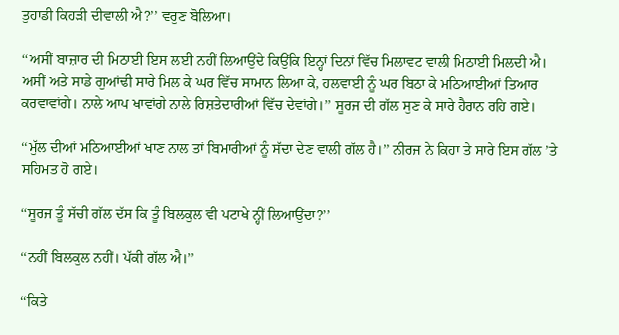ਤੁਹਾਡੀ ਕਿਹੜੀ ਦੀਵਾਲੀ ਐ?’’ ਵਰੁਣ ਬੋਲਿਆ।

‘‘ਅਸੀਂ ਬਾਜ਼ਾਰ ਦੀ ਮਿਠਾਈ ਇਸ ਲਈ ਨਹੀਂ ਲਿਆਉਂਦੇ ਕਿਉਂਕਿ ਇਨ੍ਹਾਂ ਦਿਨਾਂ ਵਿੱਚ ਮਿਲਾਵਟ ਵਾਲੀ ਮਿਠਾਈ ਮਿਲਦੀ ਐ। ਅਸੀਂ ਅਤੇ ਸਾਡੇ ਗੁਆਂਢੀ ਸਾਰੇ ਮਿਲ ਕੇ ਘਰ ਵਿੱਚ ਸਾਮਾਨ ਲਿਆ ਕੇ, ਹਲਵਾਈ ਨੂੰ ਘਰ ਬਿਠਾ ਕੇ ਮਠਿਆਈਆਂ ਤਿਆਰ ਕਰਵਾਵਾਂਗੇ। ਨਾਲੇ ਆਪ ਖਾਵਾਂਗੇ ਨਾਲੇ ਰਿਸ਼ਤੇਦਾਰੀਆਂ ਵਿੱਚ ਦੇਵਾਂਗੇ।’’ ਸੂਰਜ ਦੀ ਗੱਲ ਸੁਣ ਕੇ ਸਾਰੇ ਹੈਰਾਨ ਰਹਿ ਗਏ।

‘‘ਮੁੱਲ ਦੀਆਂ ਮਠਿਆਈਆਂ ਖਾਣ ਨਾਲ ਤਾਂ ਬਿਮਾਰੀਆਂ ਨੂੰ ਸੱਦਾ ਦੇਣ ਵਾਲੀ ਗੱਲ ਹੈ।’’ ਨੀਰਜ ਨੇ ਕਿਹਾ ਤੇ ਸਾਰੇ ਇਸ ਗੱਲ ’ਤੇ ਸਹਿਮਤ ਹੋ ਗਏ।

‘‘ਸੂਰਜ ਤੂੰ ਸੱਚੀ ਗੱਲ ਦੱਸ ਕਿ ਤੂੰ ਬਿਲਕੁਲ ਵੀ ਪਟਾਖੇ ਨ੍ਹੀਂ ਲਿਆਉਂਦਾ?’’

‘‘ਨਹੀਂ ਬਿਲਕੁਲ ਨਹੀਂ। ਪੱਕੀ ਗੱਲ ਐ।’’

‘‘ਕਿਤੇ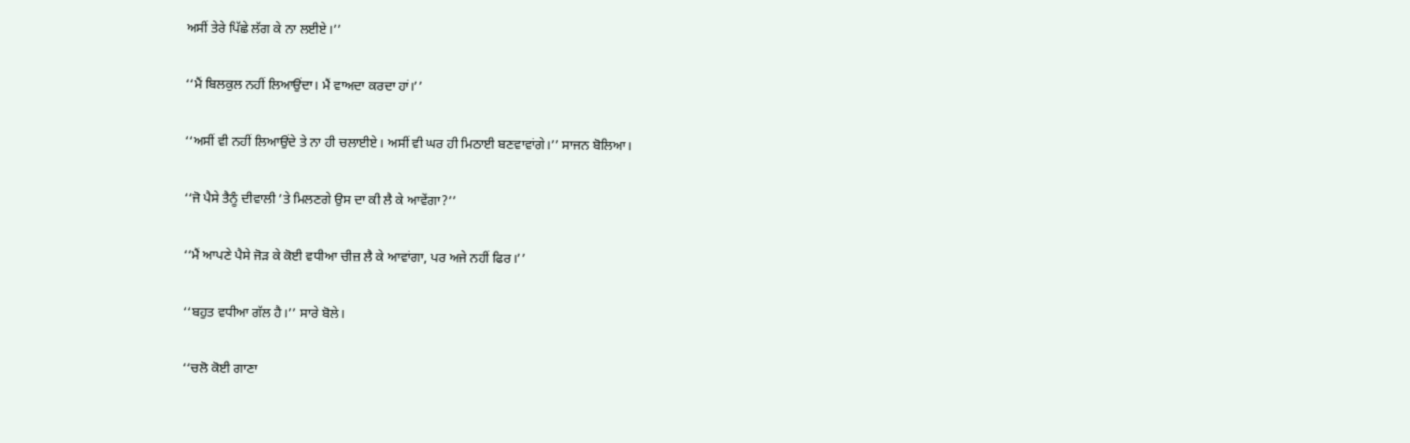ਅਸੀਂ ਤੇਰੇ ਪਿੱਛੇ ਲੱਗ ਕੇ ਨਾ ਲਈਏ।’’

‘‘ਮੈਂ ਬਿਲਕੁਲ ਨਹੀਂ ਲਿਆਉਂਦਾ। ਮੈਂ ਵਾਅਦਾ ਕਰਦਾ ਹਾਂ।’’

‘‘ਅਸੀਂ ਵੀ ਨਹੀਂ ਲਿਆਉਂਦੇ ਤੇ ਨਾ ਹੀ ਚਲਾਈਏ। ਅਸੀਂ ਵੀ ਘਰ ਹੀ ਮਿਠਾਈ ਬਣਵਾਵਾਂਗੇ।’’ ਸਾਜਨ ਬੋਲਿਆ।

‘‘ਜੋ ਪੈਸੇ ਤੈਨੂੰ ਦੀਵਾਲੀ ’ਤੇ ਮਿਲਣਗੇ ਉਸ ਦਾ ਕੀ ਲੈ ਕੇ ਆਵੇਂਗਾ?’’

‘‘ਮੈਂ ਆਪਣੇ ਪੈਸੇ ਜੋੜ ਕੇ ਕੋਈ ਵਧੀਆ ਚੀਜ਼ ਲੈ ਕੇ ਆਵਾਂਗਾ, ਪਰ ਅਜੇ ਨਹੀਂ ਫਿਰ।’’

‘‘ਬਹੁਤ ਵਧੀਆ ਗੱਲ ਹੈ।’’ ਸਾਰੇ ਬੋਲੇ।

‘‘ਚਲੋ ਕੋਈ ਗਾਣਾ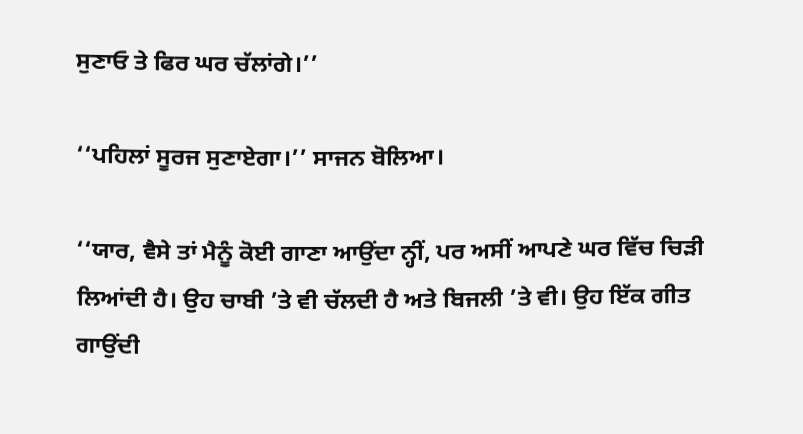ਸੁਣਾਓ ਤੇ ਫਿਰ ਘਰ ਚੱਲਾਂਗੇ।’’

‘‘ਪਹਿਲਾਂ ਸੂਰਜ ਸੁਣਾਏਗਾ।’’ ਸਾਜਨ ਬੋਲਿਆ।

‘‘ਯਾਰ, ਵੈਸੇ ਤਾਂ ਮੈਨੂੰ ਕੋਈ ਗਾਣਾ ਆਉਂਦਾ ਨ੍ਹੀਂ, ਪਰ ਅਸੀਂ ਆਪਣੇ ਘਰ ਵਿੱਚ ਚਿੜੀ ਲਿਆਂਦੀ ਹੈ। ਉਹ ਚਾਬੀ ’ਤੇ ਵੀ ਚੱਲਦੀ ਹੈ ਅਤੇ ਬਿਜਲੀ ’ਤੇ ਵੀ। ਉਹ ਇੱਕ ਗੀਤ ਗਾਉਂਦੀ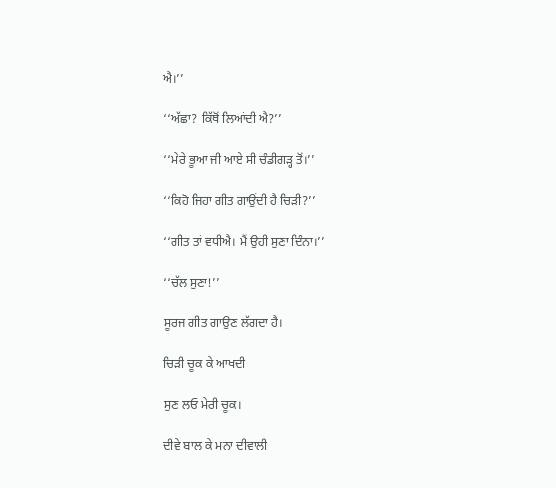ਐ।’’

‘‘ਅੱਛਾ? ਕਿੱਥੋਂ ਲਿਆਂਦੀ ਐ?’’

‘‘ਮੇਰੇ ਭੂਆ ਜੀ ਆਏ ਸੀ ਚੰਡੀਗੜ੍ਹ ਤੋਂ।’’

‘‘ਕਿਹੋ ਜਿਹਾ ਗੀਤ ਗਾਉਂਦੀ ਹੈ ਚਿੜੀ?’’

‘‘ਗੀਤ ਤਾਂ ਵਧੀਐ। ਮੈਂ ਉਹੀ ਸੁਣਾ ਦਿੰਨਾ।’’

‘‘ਚੱਲ ਸੁਣਾ!’’

ਸੂਰਜ ਗੀਤ ਗਾਉਣ ਲੱਗਦਾ ਹੈ।

ਚਿੜੀ ਚੂਕ ਕੇ ਆਖਦੀ

ਸੁਣ ਲਓ ਮੇਰੀ ਚੂਕ।

ਦੀਵੇ ਬਾਲ ਕੇ ਮਨਾ ਦੀਵਾਲੀ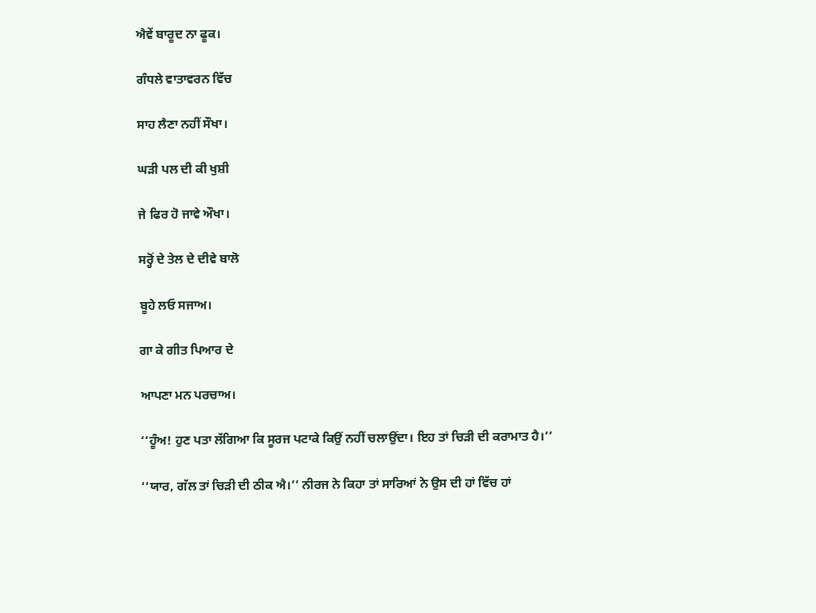ਐਵੇਂ ਬਾਰੂਦ ਨਾ ਫੂਕ।

ਗੰਧਲੇ ਵਾਤਾਵਰਨ ਵਿੱਚ

ਸਾਹ ਲੈਣਾ ਨਹੀਂ ਸੌਖਾ।

ਘੜੀ ਪਲ ਦੀ ਕੀ ਖੁਸ਼ੀ

ਜੇ ਫਿਰ ਹੋ ਜਾਵੇ ਔਖਾ।

ਸਰ੍ਹੋਂ ਦੇ ਤੇਲ ਦੇ ਦੀਵੇ ਬਾਲੋ

ਬੂਹੇ ਲਓ ਸਜਾਅ।

ਗਾ ਕੇ ਗੀਤ ਪਿਆਰ ਦੇ

ਆਪਣਾ ਮਨ ਪਰਚਾਅ।

‘‘ਹੂੰਅ! ਹੁਣ ਪਤਾ ਲੱਗਿਆ ਕਿ ਸੂਰਜ ਪਟਾਕੇ ਕਿਉਂ ਨਹੀਂ ਚਲਾਉਂਦਾ। ਇਹ ਤਾਂ ਚਿੜੀ ਦੀ ਕਰਾਮਾਤ ਹੈ।’’

‘‘ਯਾਰ, ਗੱਲ ਤਾਂ ਚਿੜੀ ਦੀ ਠੀਕ ਐ।’’ ਨੀਰਜ ਨੇ ਕਿਹਾ ਤਾਂ ਸਾਰਿਆਂ ਨੇ ਉਸ ਦੀ ਹਾਂ ਵਿੱਚ ਹਾਂ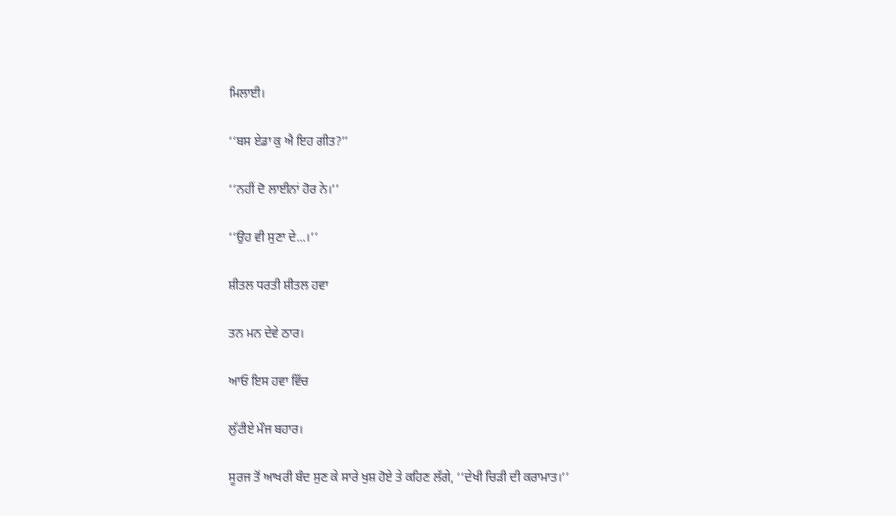ਮਿਲਾਈ।

‘‘ਬਸ ਏਡਾ ਕੁ ਐ ਇਹ ਗੀਤ?’’

‘‘ਨਹੀਂ ਦੋ ਲਾਈਨਾਂ ਹੋਰ ਨੇ।’’

‘‘ਉਹ ਵੀ ਸੁਣਾ ਦੇ...।’’

ਸ਼ੀਤਲ ਧਰਤੀ ਸ਼ੀਤਲ ਹਵਾ

ਤਨ ਮਨ ਦੇਵੇ ਠਾਰ।

ਆਓ ਇਸ ਹਵਾ ਵਿੱਚ

ਲੁੱਟੀਏ ਮੌਜ ਬਹਾਰ।

ਸੂਰਜ ਤੋਂ ਆਖਰੀ ਬੰਦ ਸੁਣ ਕੇ ਸਾਰੇ ਖੁਸ਼ ਹੋਏ ਤੇ ਕਹਿਣ ਲੱਗੇ, ‘‘ਦੇਖੀ ਚਿੜੀ ਦੀ ਕਰਾਮਾਤ।’’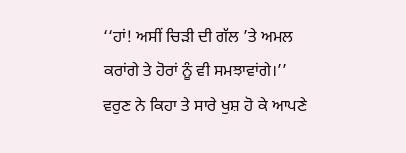‘‘ਹਾਂ! ਅਸੀਂ ਚਿੜੀ ਦੀ ਗੱਲ ’ਤੇ ਅਮਲ ਕਰਾਂਗੇ ਤੇ ਹੋਰਾਂ ਨੂੰ ਵੀ ਸਮਝਾਵਾਂਗੇ।’’ ਵਰੁਣ ਨੇ ਕਿਹਾ ਤੇ ਸਾਰੇ ਖੁਸ਼ ਹੋ ਕੇ ਆਪਣੇ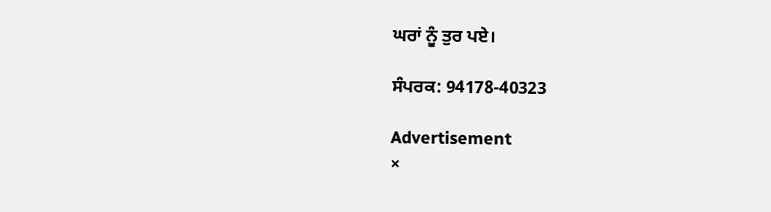ਘਰਾਂ ਨੂੰ ਤੁਰ ਪਏ।

ਸੰਪਰਕ: 94178-40323

Advertisement
×